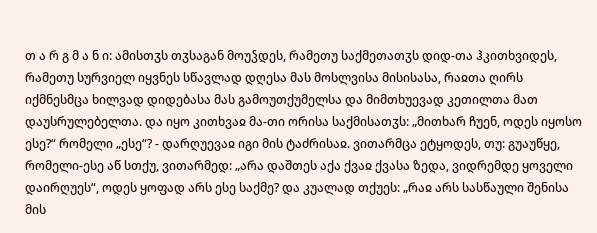თ ა რ გ მ ა ნ ი: ამისთჳს თჳსაგან მოუჴდეს, რამეთუ საქმეთათჳს დიდ-თა ჰკითხვიდეს, რამეთუ სურვიელ იყვნეს სწავლად დღესა მას მოსლვისა მისისასა, რაჲთა ღირს იქმნესმცა ხილვად დიდებასა მას გამოუთქუმელსა და მიმთხუევად კეთილთა მათ დაუსრულებელთა. და იყო კითხვაჲ მა-თი ორისა საქმისათჳს: „მითხარ ჩუენ, ოდეს იყოსო ესე?“ რომელი „ესე“? - დარღუევაჲ იგი მის ტაძრისაჲ. ვითარმცა ეტყოდეს, თუ: გუაუწყე, რომელი-ესე აწ სთქუ, ვითარმედ: „არა დაშთეს აქა ქვაჲ ქვასა ზედა, ვიდრემდე ყოველი დაირღუეს“, ოდეს ყოფად არს ესე საქმე? და კუალად თქუეს: „რაჲ არს სასწაული შენისა მის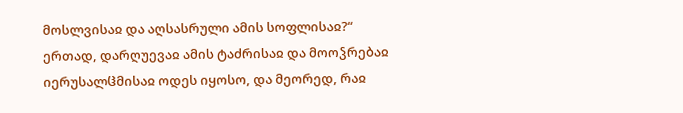მოსლვისაჲ და აღსასრული ამის სოფლისაჲ?“ ერთად, დარღუევაჲ ამის ტაძრისაჲ და მოოჴრებაჲ იერუსალჱმისაჲ ოდეს იყოსო, და მეორედ, რაჲ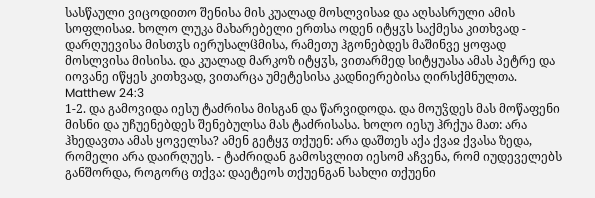სასწაული ვიცოდითო შენისა მის კუალად მოსლვისაჲ და აღსასრული ამის სოფლისაჲ. ხოლო ლუკა მახარებელი ერთსა ოდენ იტყჳს საქმესა კითხვად - დარღუევისა მისთჳს იერუსალჱმისა, რამეთუ ჰგონებდეს მაშინვე ყოფად მოსლვისა მისისა. და კუალად მარკოზ იტყჳს, ვითარმედ სიტყუასა ამას პეტრე და იოვანე იწყეს კითხვად, ვითარცა უმეტესისა კადნიერებისა ღირსქმნულთა.
Matthew 24:3
1-2. და გამოვიდა იესუ ტაძრისა მისგან და წარვიდოდა. და მოუჴდეს მას მოწაფენი მისნი და უჩუენებდეს შენებულსა მას ტაძრისასა. ხოლო იესუ ჰრქუა მათ: არა ჰხედავთა ამას ყოველსა? ამენ გეტყჳ თქუენ: არა დაშთეს აქა ქვაჲ ქვასა ზედა, რომელი არა დაირღუეს. - ტაძრიდან გამოსვლით იესომ აჩვენა, რომ იუდეველებს განშორდა, როგორც თქვა: დაეტეოს თქუენგან სახლი თქუენი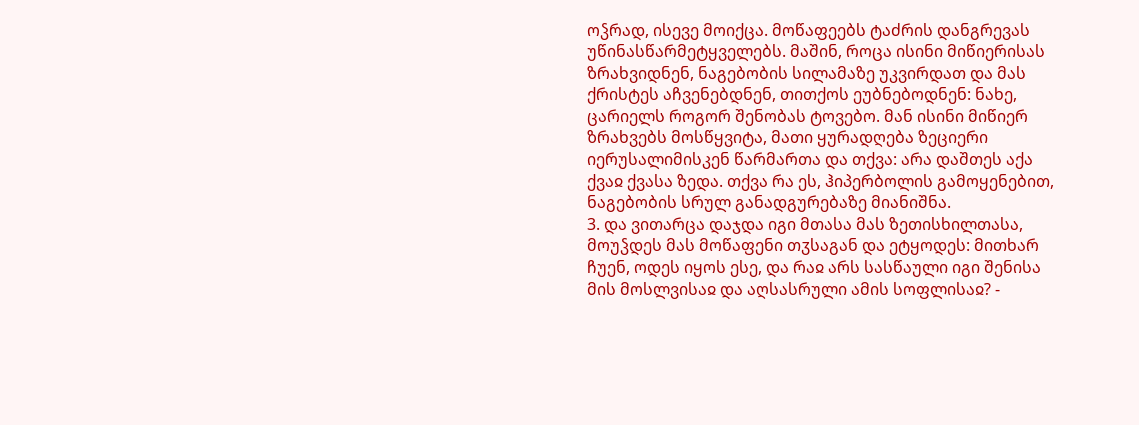ოჴრად, ისევე მოიქცა. მოწაფეებს ტაძრის დანგრევას უწინასწარმეტყველებს. მაშინ, როცა ისინი მიწიერისას ზრახვიდნენ, ნაგებობის სილამაზე უკვირდათ და მას ქრისტეს აჩვენებდნენ, თითქოს ეუბნებოდნენ: ნახე, ცარიელს როგორ შენობას ტოვებო. მან ისინი მიწიერ ზრახვებს მოსწყვიტა, მათი ყურადღება ზეციერი იერუსალიმისკენ წარმართა და თქვა: არა დაშთეს აქა ქვაჲ ქვასა ზედა. თქვა რა ეს, ჰიპერბოლის გამოყენებით, ნაგებობის სრულ განადგურებაზე მიანიშნა.
3. და ვითარცა დაჯდა იგი მთასა მას ზეთისხილთასა, მოუჴდეს მას მოწაფენი თჳსაგან და ეტყოდეს: მითხარ ჩუენ, ოდეს იყოს ესე, და რაჲ არს სასწაული იგი შენისა მის მოსლვისაჲ და აღსასრული ამის სოფლისაჲ? -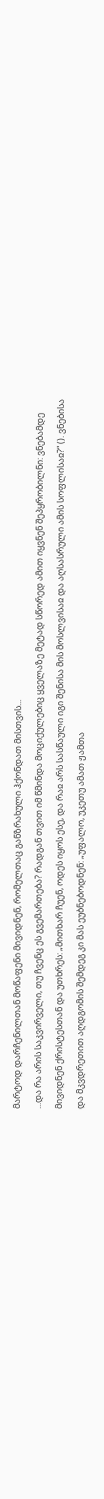მარტოდ დარჩენილთან მოწაფენი მივიდნენ, რომელთაც განზრახული ჰქონდათ მისთვის...
...და რა არის საკვირველი, თუ ჩვენც ეს გვემართება? რადგან თვით იმ წმინდა მოციქულებიც ყველაზე მეტად სწორედ ამით იყვნენ შეპყრობილნი: ვნებამდე მივიდნენ ქრისტესთან და უთხრეს: „მითხარ ჩუენ, ოდეს იყოს ესე, და რაჲ არს სასწაული იგი შენისა მის მოსლვისაჲ და აღსასრული ამის სოფლისაჲ?“ (). ვნებისა და მკვდრეთით აღდგომის შემდეგ კი მას ეუბნებოდნენ: „უფალო, უკეთუ ამათ ჟამთა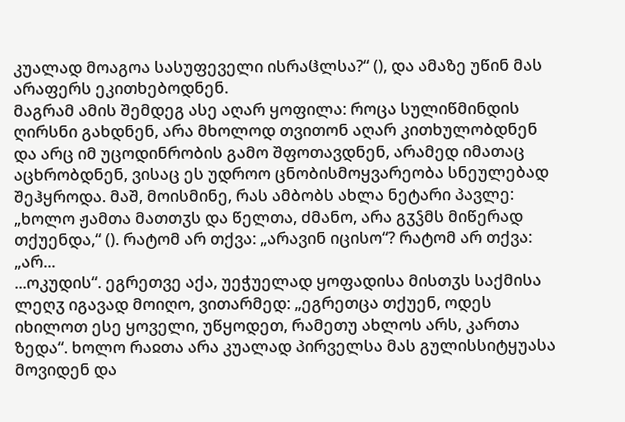კუალად მოაგოა სასუფეველი ისრაჱლსა?“ (), და ამაზე უწინ მას არაფერს ეკითხებოდნენ.
მაგრამ ამის შემდეგ ასე აღარ ყოფილა: როცა სულიწმინდის ღირსნი გახდნენ, არა მხოლოდ თვითონ აღარ კითხულობდნენ და არც იმ უცოდინრობის გამო შფოთავდნენ, არამედ იმათაც აცხრობდნენ, ვისაც ეს უდროო ცნობისმოყვარეობა სნეულებად შეჰყროდა. მაშ, მოისმინე, რას ამბობს ახლა ნეტარი პავლე: „ხოლო ჟამთა მათთჳს და წელთა, ძმანო, არა გჳჴმს მიწერად თქუენდა,“ (). რატომ არ თქვა: „არავინ იცისო“? რატომ არ თქვა: „არ...
...ოკუდის“. ეგრეთვე აქა, უეჭუელად ყოფადისა მისთჳს საქმისა ლეღჳ იგავად მოიღო, ვითარმედ: „ეგრეთცა თქუენ, ოდეს იხილოთ ესე ყოველი, უწყოდეთ, რამეთუ ახლოს არს, კართა ზედა“. ხოლო რაჲთა არა კუალად პირველსა მას გულისსიტყუასა მოვიდენ და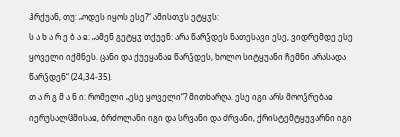ჰრქუან, თუ: „ოდეს იყოს ესე?“ ამისთჳს ეტყჳს:
ს ა ხ ა რ ე ბ ა ჲ: „ამენ გეტყჳ თქუენ: არა წარჴდეს ნათესავი ესე, ვიდრემდე ესე ყოველი იქმნეს. ცანი და ქუეყანაჲ წარჴდეს, ხოლო სიტყუანი ჩემნი არასადა წარჴდენ“ (24,34-35).
თ ა რ გ მ ა ნ ი: რომელი „ესე ყოველი“? მითხარღა. ესე იგი არს მოოჴრებაჲ იერუსალჱმისაჲ, ბრძოლანი იგი და სრვანი და ძრვანი, ქრისტემტყუვარნი იგი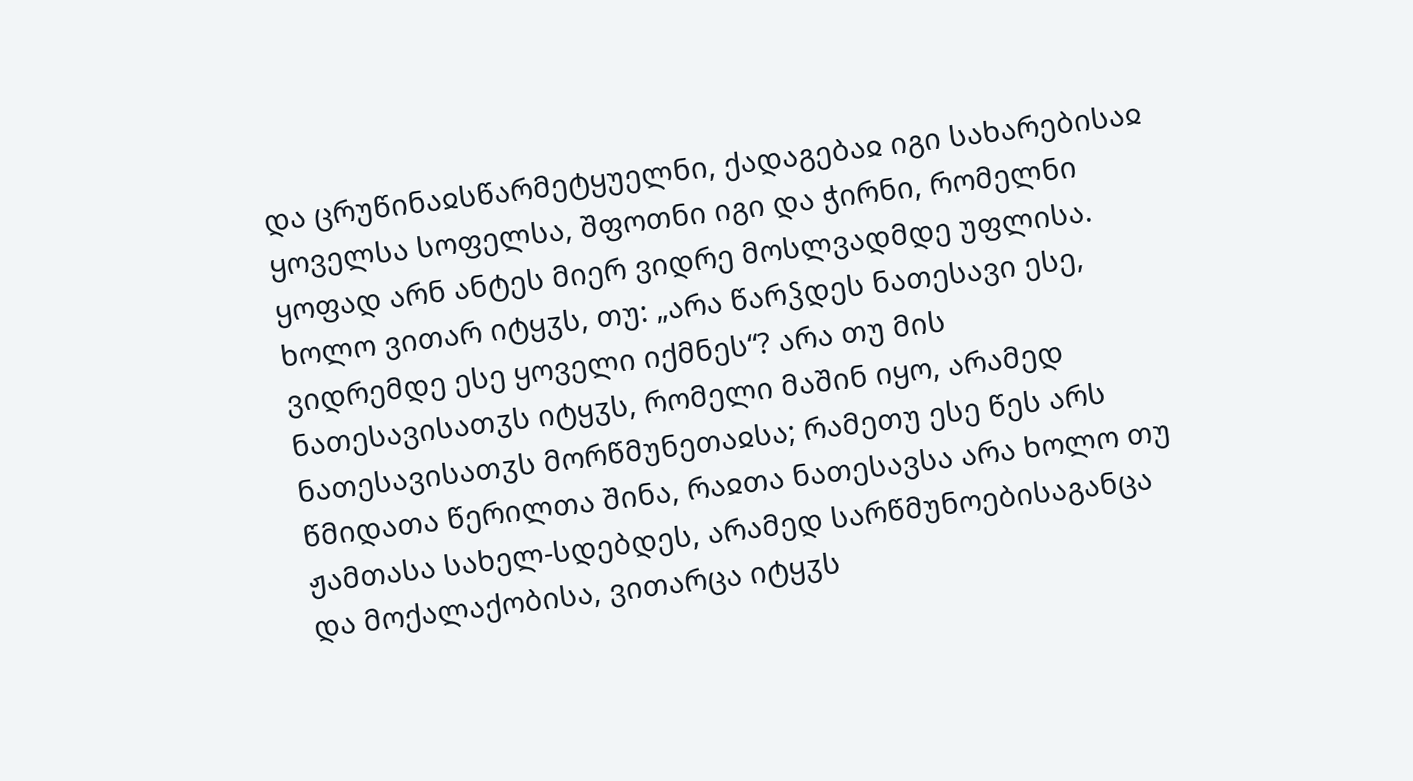და ცრუწინაჲსწარმეტყუელნი, ქადაგებაჲ იგი სახარებისაჲ ყოველსა სოფელსა, შფოთნი იგი და ჭირნი, რომელნი ყოფად არნ ანტეს მიერ ვიდრე მოსლვადმდე უფლისა.
ხოლო ვითარ იტყჳს, თუ: „არა წარჴდეს ნათესავი ესე, ვიდრემდე ესე ყოველი იქმნეს“? არა თუ მის ნათესავისათჳს იტყჳს, რომელი მაშინ იყო, არამედ ნათესავისათჳს მორწმუნეთაჲსა; რამეთუ ესე წეს არს წმიდათა წერილთა შინა, რაჲთა ნათესავსა არა ხოლო თუ ჟამთასა სახელ-სდებდეს, არამედ სარწმუნოებისაგანცა და მოქალაქობისა, ვითარცა იტყჳს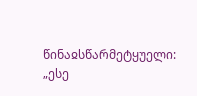წინაჲსწარმეტყუელი: „ესე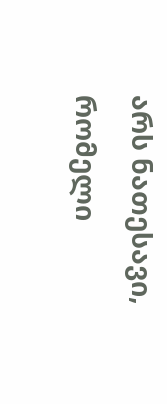არს ნათესავი, რომელი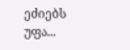ეძიებს უფა...